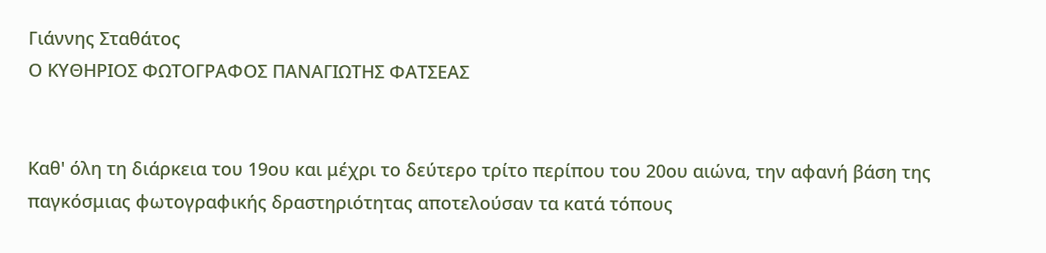Γιάννης Σταθάτος
Ο ΚΥΘΗΡΙΟΣ ΦΩΤΟΓΡΑΦΟΣ ΠΑΝΑΓΙΩΤΗΣ ΦΑΤΣΕΑΣ


Καθ' όλη τη διάρκεια του 19ου και μέχρι το δεύτερο τρίτο περίπου του 20ου αιώνα, την αφανή βάση της παγκόσμιας φωτογραφικής δραστηριότητας αποτελούσαν τα κατά τόπους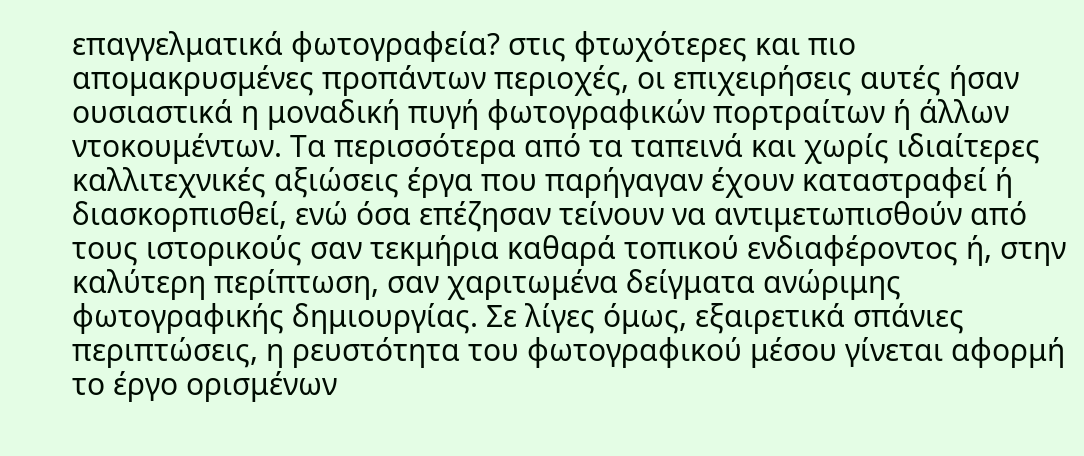επαγγελματικά φωτογραφεία? στις φτωχότερες και πιο απομακρυσμένες προπάντων περιοχές, οι επιχειρήσεις αυτές ήσαν ουσιαστικά η μοναδική πυγή φωτογραφικών πορτραίτων ή άλλων ντοκουμέντων. Τα περισσότερα από τα ταπεινά και χωρίς ιδιαίτερες καλλιτεχνικές αξιώσεις έργα που παρήγαγαν έχουν καταστραφεί ή διασκορπισθεί, ενώ όσα επέζησαν τείνουν να αντιμετωπισθούν από τους ιστορικούς σαν τεκμήρια καθαρά τοπικού ενδιαφέροντος ή, στην καλύτερη περίπτωση, σαν χαριτωμένα δείγματα ανώριμης φωτογραφικής δημιουργίας. Σε λίγες όμως, εξαιρετικά σπάνιες περιπτώσεις, η ρευστότητα του φωτογραφικού μέσου γίνεται αφορμή το έργο ορισμένων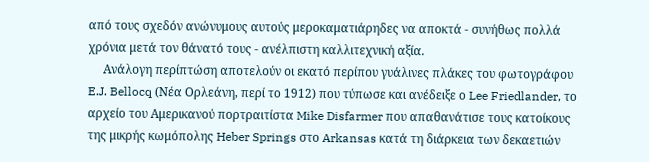από τους σχεδόν ανώνυμους αυτούς μεροκαματιάρηδες να αποκτά - συνήθως πολλά χρόνια μετά τον θάνατό τους - ανέλπιστη καλλιτεχνική αξία.
     Ανάλογη περίπτώση αποτελούν οι εκατό περίπου γυάλινες πλάκες του φωτογράφου E.J. Bellocq (Νέα Ορλεάνη, περί το 1912) που τύπωσε και ανέδειξε ο Lee Friedlander, το αρχείο του Αμερικανού πορτραιτίστα Mike Disfarmer που απαθανάτισε τους κατοίκους της μικρής κωμόπολης Heber Springs στο Arkansas κατά τη διάρκεια των δεκαετιών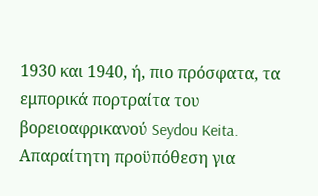1930 και 1940, ή, πιο πρόσφατα, τα εμπορικά πορτραίτα του βορειοαφρικανού Seydou Keita. Απαραίτητη προϋπόθεση για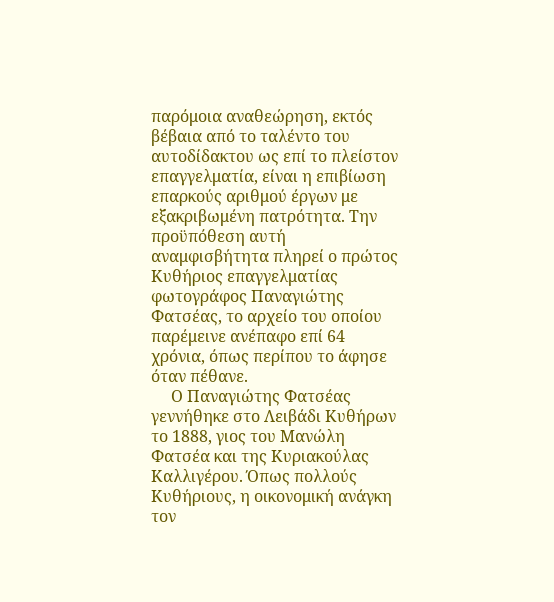παρόμοια αναθεώρηση, εκτός βέβαια από το ταλέντο του αυτοδίδακτου ως επί το πλείστον επαγγελματία, είναι η επιβίωση επαρκούς αριθμού έργων με εξακριβωμένη πατρότητα. Την προϋπόθεση αυτή αναμφισβήτητα πληρεί ο πρώτος Κυθήριος επαγγελματίας φωτογράφος Παναγιώτης Φατσέας, το αρχείο του οποίου παρέμεινε ανέπαφο επί 64 χρόνια, όπως περίπου το άφησε όταν πέθανε.
     Ο Παναγιώτης Φατσέας γεννήθηκε στο Λειβάδι Κυθήρων το 1888, γιος του Μανώλη Φατσέα και της Κυριακούλας Καλλιγέρου. Όπως πολλούς Κυθήριους, η οικονομική ανάγκη τον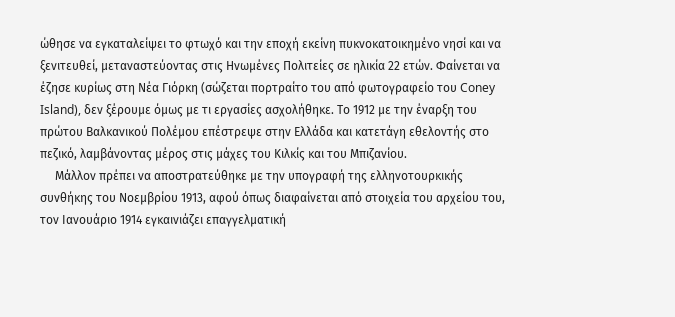ώθησε να εγκαταλείψει το φτωχό και την εποχή εκείνη πυκνοκατοικημένο νησί και να ξενιτευθεί, μεταναστεύοντας στις Ηνωμένες Πολιτείες σε ηλικία 22 ετών. Φαίνεται να έζησε κυρίως στη Νέα Γιόρκη (σώζεται πορτραίτο του από φωτογραφείο του Coney Island), δεν ξέρουμε όμως με τι εργασίες ασχολήθηκε. Το 1912 με την έναρξη του πρώτου Βαλκανικού Πολέμου επέστρεψε στην Ελλάδα και κατετάγη εθελοντής στο πεζικό, λαμβάνοντας μέρος στις μάχες του Κιλκίς και του Μπιζανίου.
     Μάλλον πρέπει να αποστρατεύθηκε με την υπογραφή της ελληνοτουρκικής συνθήκης του Νοεμβρίου 1913, αφού όπως διαφαίνεται από στοιχεία του αρχείου του, τον Ιανουάριο 1914 εγκαινιάζει επαγγελματική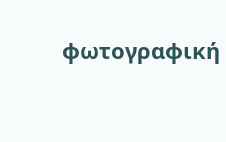φωτογραφική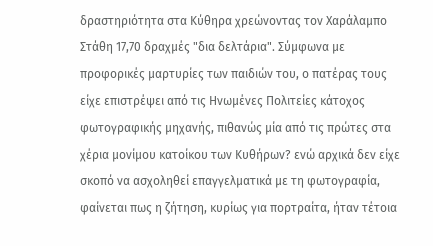δραστηριότητα στα Κύθηρα χρεώνοντας τον Χαράλαμπο Στάθη 17,70 δραχμές "δια δελτάρια". Σύμφωνα με προφορικές μαρτυρίες των παιδιών του, ο πατέρας τους είχε επιστρέψει από τις Ηνωμένες Πολιτείες κάτοχος φωτογραφικής μηχανής, πιθανώς μία από τις πρώτες στα χέρια μονίμου κατοίκου των Κυθήρων? ενώ αρχικά δεν είχε σκοπό να ασχοληθεί επαγγελματικά με τη φωτογραφία, φαίνεται πως η ζήτηση, κυρίως για πορτραίτα, ήταν τέτοια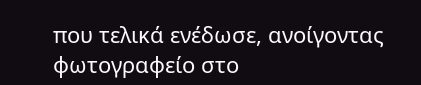που τελικά ενέδωσε, ανοίγοντας φωτογραφείο στο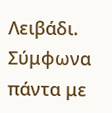Λειβάδι. Σύμφωνα πάντα με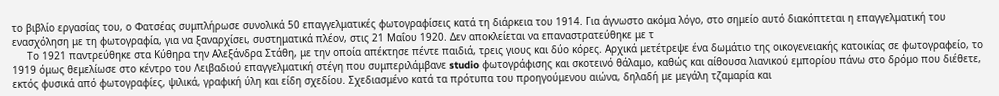το βιβλίο εργασίας του, ο Φατσέας συμπλήρωσε συνολικά 50 επαγγελματικές φωτογραφίσεις κατά τη διάρκεια του 1914. Για άγνωστο ακόμα λόγο, στο σημείο αυτό διακόπτεται η επαγγελματική του ενασχόληση με τη φωτογραφία, για να ξαναρχίσει, συστηματικά πλέον, στις 21 Μαΐου 1920. Δεν αποκλείεται να επαναστρατεύθηκε με τ
     Το 1921 παντρεύθηκε στα Κύθηρα την Αλεξάνδρα Στάθη, με την οποία απέκτησε πέντε παιδιά, τρεις γιους και δύο κόρες. Αρχικά μετέτρεψε ένα δωμάτιο της οικογενειακής κατοικίας σε φωτογραφείο, το 1919 όμως θεμελίωσε στο κέντρο του Λειβαδιού επαγγελματική στέγη που συμπεριλάμβανε studio φωτογράφισης και σκοτεινό θάλαμο, καθώς και αίθουσα λιανικού εμπορίου πάνω στο δρόμο που διέθετε, εκτός φυσικά από φωτογραφίες, ψιλικά, γραφική ύλη και είδη σχεδίου. Σχεδιασμένο κατά τα πρότυπα του προηγούμενου αιώνα, δηλαδή με μεγάλη τζαμαρία και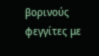βορινούς φεγγίτες με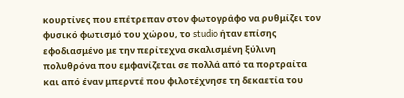κουρτίνες που επέτρεπαν στον φωτογράφο να ρυθμίζει τον φυσικό φωτισμό του χώρου, το studio ήταν επίσης εφοδιασμένο με την περίτεχνα σκαλισμένη ξύλινη πολυθρόνα που εμφανίζεται σε πολλά από τα πορτραίτα και από έναν μπερντέ που φιλοτέχνησε τη δεκαετία του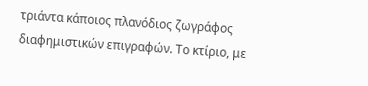τριάντα κάποιος πλανόδιος ζωγράφος διαφημιστικών επιγραφών. Το κτίριο, με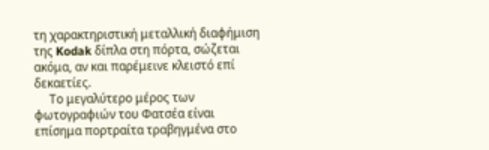τη χαρακτηριστική μεταλλική διαφήμιση της Kodak δίπλα στη πόρτα, σώζεται ακόμα, αν και παρέμεινε κλειστό επί δεκαετίες.
     Το μεγαλύτερο μέρος των φωτογραφιών του Φατσέα είναι επίσημα πορτραίτα τραβηγμένα στο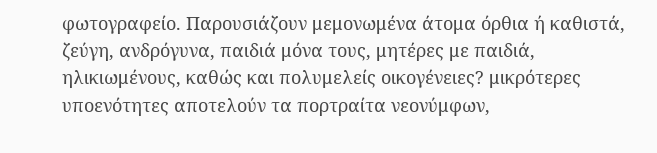φωτογραφείο. Παρουσιάζουν μεμονωμένα άτομα όρθια ή καθιστά, ζεύγη, ανδρόγυνα, παιδιά μόνα τους, μητέρες με παιδιά, ηλικιωμένους, καθώς και πολυμελείς οικογένειες? μικρότερες υποενότητες αποτελούν τα πορτραίτα νεονύμφων,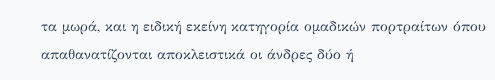τα μωρά, και η ειδική εκείνη κατηγορία ομαδικών πορτραίτων όπου απαθανατίζονται αποκλειστικά οι άνδρες δύο ή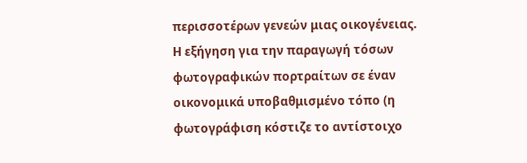περισσοτέρων γενεών μιας οικογένειας.
Η εξήγηση για την παραγωγή τόσων φωτογραφικών πορτραίτων σε έναν οικονομικά υποβαθμισμένο τόπο (η φωτογράφιση κόστιζε το αντίστοιχο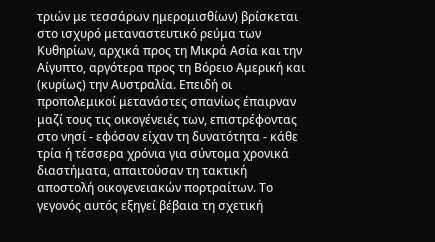τριών με τεσσάρων ημερομισθίων) βρίσκεται στο ισχυρό μεταναστευτικό ρεύμα των Κυθηρίων, αρχικά προς τη Μικρά Ασία και την Αίγυπτο, αργότερα προς τη Βόρειο Αμερική και (κυρίως) την Αυστραλία. Επειδή οι προπολεμικοί μετανάστες σπανίως έπαιρναν μαζί τους τις οικογένειές των, επιστρέφοντας στο νησί - εφόσον είχαν τη δυνατότητα - κάθε τρία ή τέσσερα χρόνια για σύντομα χρονικά διαστήματα, απαιτούσαν τη τακτική αποστολή οικογενειακών πορτραίτων. Το γεγονός αυτός εξηγεί βέβαια τη σχετική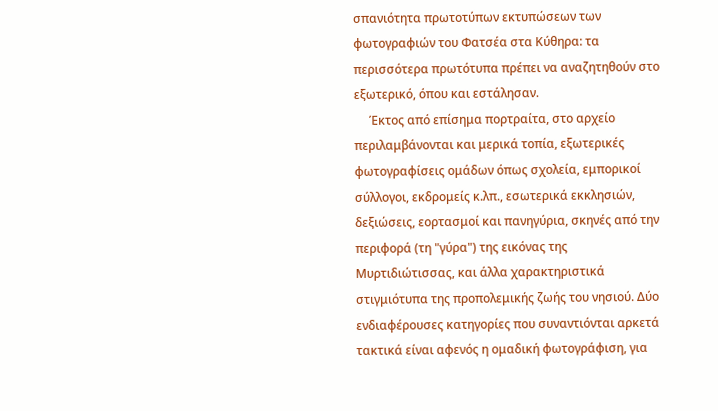σπανιότητα πρωτοτύπων εκτυπώσεων των φωτογραφιών του Φατσέα στα Κύθηρα: τα περισσότερα πρωτότυπα πρέπει να αναζητηθούν στο εξωτερικό, όπου και εστάλησαν.
     Έκτος από επίσημα πορτραίτα, στο αρχείο περιλαμβάνονται και μερικά τοπία, εξωτερικές φωτογραφίσεις ομάδων όπως σχολεία, εμπορικοί σύλλογοι, εκδρομείς κ.λπ., εσωτερικά εκκλησιών, δεξιώσεις, εορτασμοί και πανηγύρια, σκηνές από την περιφορά (τη "γύρα") της εικόνας της Μυρτιδιώτισσας, και άλλα χαρακτηριστικά στιγμιότυπα της προπολεμικής ζωής του νησιού. Δύο ενδιαφέρουσες κατηγορίες που συναντιόνται αρκετά τακτικά είναι αφενός η ομαδική φωτογράφιση, για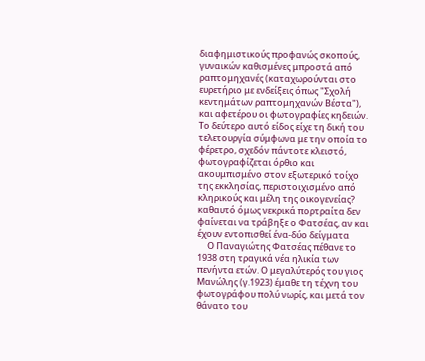διαφημιστικούς προφανώς σκοπούς, γυναικών καθισμένες μπροστά από ραπτομηχανές (καταχωρούνται στο ευρετήριο με ενδείξεις όπως "Σχολή κεντημάτων ραπτομηχανών Βέστα"), και αφετέρου οι φωτογραφίες κηδειών. Το δεύτερο αυτό είδος είχε τη δική του τελετουργία σύμφωνα με την οποία το φέρετρο, σχεδόν πάντοτε κλειστό, φωτογραφίζεται όρθιο και ακουμπισμένο στον εξωτερικό τοίχο της εκκλησίας, περιστοιχισμένο από κληρικούς και μέλη της οικογενείας? καθαυτό όμως νεκρικά πορτραίτα δεν φαίνεται να τράβηξε ο Φατσέας, αν και έχουν εντοπισθεί ένα-δύο δείγματα
     Ο Παναγιώτης Φατσέας πέθανε το 1938 στη τραγικά νέα ηλικία των πενήντα ετών. Ο μεγαλύτερός του γιος Μανώλης (γ.1923) έμαθε τη τέχνη του φωτογράφου πολύ νωρίς, και μετά τον θάνατο του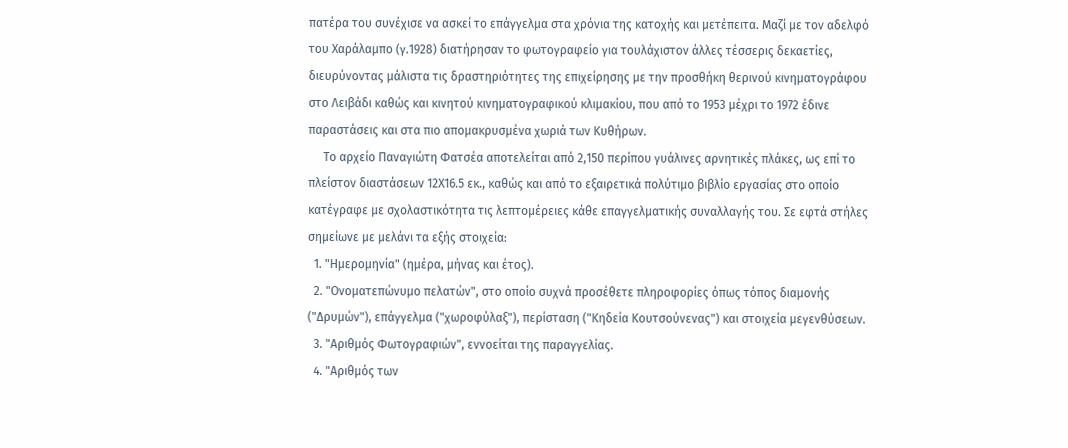πατέρα του συνέχισε να ασκεί το επάγγελμα στα χρόνια της κατοχής και μετέπειτα. Μαζί με τον αδελφό του Χαράλαμπο (γ.1928) διατήρησαν το φωτογραφείο για τουλάχιστον άλλες τέσσερις δεκαετίες, διευρύνοντας μάλιστα τις δραστηριότητες της επιχείρησης με την προσθήκη θερινού κινηματογράφου στο Λειβάδι καθώς και κινητού κινηματογραφικού κλιμακίου, που από το 1953 μέχρι το 1972 έδινε παραστάσεις και στα πιο απομακρυσμένα χωριά των Κυθήρων.
     Το αρχείο Παναγιώτη Φατσέα αποτελείται από 2,150 περίπου γυάλινες αρνητικές πλάκες, ως επί το πλείστον διαστάσεων 12Χ16.5 εκ., καθώς και από το εξαιρετικά πολύτιμο βιβλίο εργασίας στο οποίο κατέγραφε με σχολαστικότητα τις λεπτομέρειες κάθε επαγγελματικής συναλλαγής του. Σε εφτά στήλες σημείωνε με μελάνι τα εξής στοιχεία:
  1. "Ημερομηνία" (ημέρα, μήνας και έτος).
  2. "Ονοματεπώνυμο πελατών", στο οποίο συχνά προσέθετε πληροφορίες όπως τόπος διαμονής ("Δρυμών"), επάγγελμα ("χωροφύλαξ"), περίσταση ("Κηδεία Κουτσούνενας") και στοιχεία μεγενθύσεων.
  3. "Αριθμός Φωτογραφιών", εννοείται της παραγγελίας.
  4. "Αριθμός των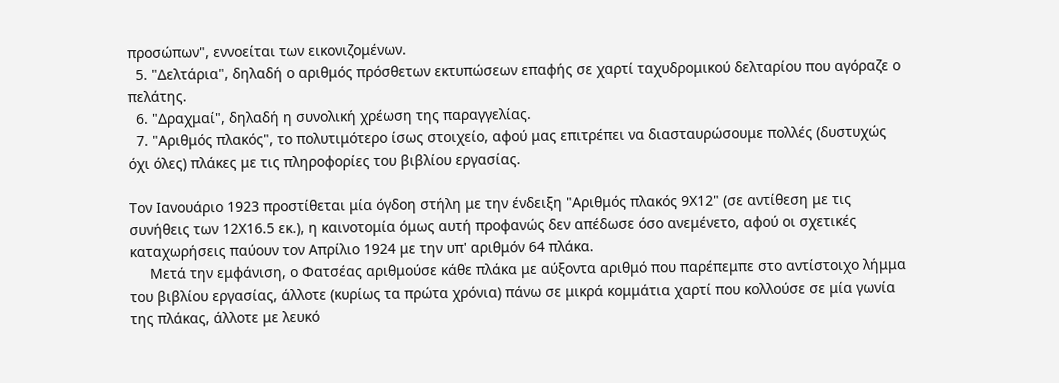προσώπων", εννοείται των εικονιζομένων.
  5. "Δελτάρια", δηλαδή ο αριθμός πρόσθετων εκτυπώσεων επαφής σε χαρτί ταχυδρομικού δελταρίου που αγόραζε ο πελάτης.
  6. "Δραχμαί", δηλαδή η συνολική χρέωση της παραγγελίας.
  7. "Αριθμός πλακός", το πολυτιμότερο ίσως στοιχείο, αφού μας επιτρέπει να διασταυρώσουμε πολλές (δυστυχώς όχι όλες) πλάκες με τις πληροφορίες του βιβλίου εργασίας.

Τον Ιανουάριο 1923 προστίθεται μία όγδοη στήλη με την ένδειξη "Αριθμός πλακός 9Χ12" (σε αντίθεση με τις συνήθεις των 12Χ16.5 εκ.), η καινοτομία όμως αυτή προφανώς δεν απέδωσε όσο ανεμένετο, αφού οι σχετικές καταχωρήσεις παύουν τον Απρίλιο 1924 με την υπ' αριθμόν 64 πλάκα.
     Μετά την εμφάνιση, ο Φατσέας αριθμούσε κάθε πλάκα με αύξοντα αριθμό που παρέπεμπε στο αντίστοιχο λήμμα του βιβλίου εργασίας, άλλοτε (κυρίως τα πρώτα χρόνια) πάνω σε μικρά κομμάτια χαρτί που κολλούσε σε μία γωνία της πλάκας, άλλοτε με λευκό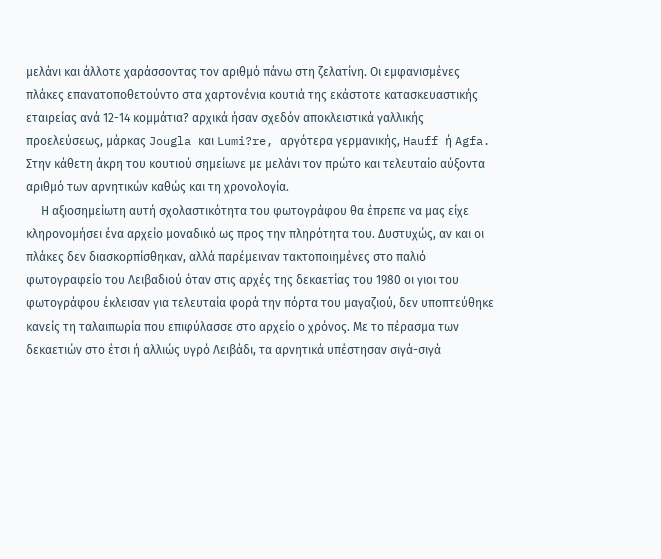μελάνι και άλλοτε χαράσσοντας τον αριθμό πάνω στη ζελατίνη. Οι εμφανισμένες πλάκες επανατοποθετούντο στα χαρτονένια κουτιά της εκάστοτε κατασκευαστικής εταιρείας ανά 12-14 κομμάτια? αρχικά ήσαν σχεδόν αποκλειστικά γαλλικής προελεύσεως, μάρκας Jougla και Lumi?re, αργότερα γερμανικής, Hauff ή Agfa. Στην κάθετη άκρη του κουτιού σημείωνε με μελάνι τον πρώτο και τελευταίο αύξοντα αριθμό των αρνητικών καθώς και τη χρονολογία.
     Η αξιοσημείωτη αυτή σχολαστικότητα του φωτογράφου θα έπρεπε να μας είχε κληρονομήσει ένα αρχείο μοναδικό ως προς την πληρότητα του. Δυστυχώς, αν και οι πλάκες δεν διασκορπίσθηκαν, αλλά παρέμειναν τακτοποιημένες στο παλιό φωτογραφείο του Λειβαδιού όταν στις αρχές της δεκαετίας του 1980 οι γιοι του φωτογράφου έκλεισαν για τελευταία φορά την πόρτα του μαγαζιού, δεν υποπτεύθηκε κανείς τη ταλαιπωρία που επιφύλασσε στο αρχείο ο χρόνος. Με το πέρασμα των δεκαετιών στο έτσι ή αλλιώς υγρό Λειβάδι, τα αρνητικά υπέστησαν σιγά-σιγά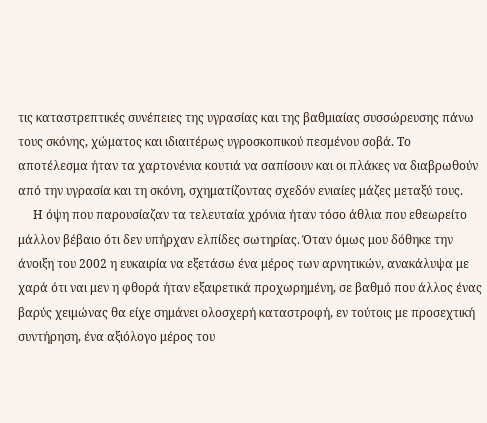τις καταστρεπτικές συνέπειες της υγρασίας και της βαθμιαίας συσσώρευσης πάνω τους σκόνης, χώματος και ιδιαιτέρως υγροσκοπικού πεσμένου σοβά. Το αποτέλεσμα ήταν τα χαρτονένια κουτιά να σαπίσουν και οι πλάκες να διαβρωθούν από την υγρασία και τη σκόνη, σχηματίζοντας σχεδόν ενιαίες μάζες μεταξύ τους.
     Η όψη που παρουσίαζαν τα τελευταία χρόνια ήταν τόσο άθλια που εθεωρείτο μάλλον βέβαιο ότι δεν υπήρχαν ελπίδες σωτηρίας. Όταν όμως μου δόθηκε την άνοιξη του 2002 η ευκαιρία να εξετάσω ένα μέρος των αρνητικών, ανακάλυψα με χαρά ότι ναι μεν η φθορά ήταν εξαιρετικά προχωρημένη, σε βαθμό που άλλος ένας βαρύς χειμώνας θα είχε σημάνει ολοσχερή καταστροφή, εν τούτοις με προσεχτική συντήρηση, ένα αξιόλογο μέρος του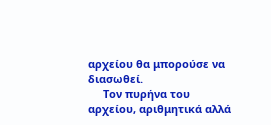αρχείου θα μπορούσε να διασωθεί.
     Τον πυρήνα του αρχείου, αριθμητικά αλλά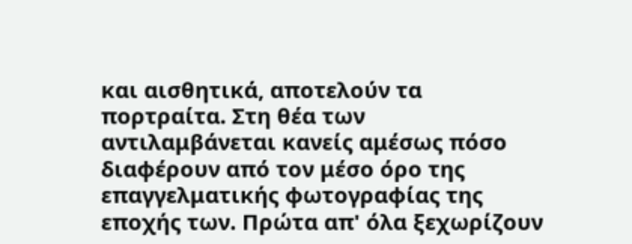και αισθητικά, αποτελούν τα πορτραίτα. Στη θέα των αντιλαμβάνεται κανείς αμέσως πόσο διαφέρουν από τον μέσο όρο της επαγγελματικής φωτογραφίας της εποχής των. Πρώτα απ' όλα ξεχωρίζουν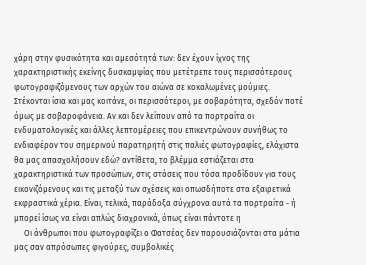χάρη στην φυσικότητα και αμεσότητά των: δεν έχουν ίχνος της χαρακτηριστικής εκείνης δυσκαμψίας που μετέτρεπε τους περισσότερους φωτογραφιζόμενους των αρχών του αιώνα σε κοκαλωμένες μούμιες. Στέκονται ίσια και μας κοιτάνε, οι περισσότεροι, με σοβαρότητα, σχεδόν ποτέ όμως με σοβαροφάνεια. Αν και δεν λείπουν από τα πορτραίτα οι ενδυματολογικές και άλλες λεπτομέρειες που επικεντρώνουν συνήθως το ενδιαφέρον του σημερινού παρατηρητή στις παλιές φωτογραφίες, ελάχιστα θα μας απασχολήσουν εδώ? αντίθετα, το βλέμμα εστιάζεται στα χαρακτηριστικά των προσώπων, στις στάσεις που τόσα προδίδουν για τους εικονιζόμενους και τις μεταξύ των σχέσεις και οπωσδήποτε στα εξαιρετικά εκφραστικά χέρια. Είναι, τελικά, παράδοξα σύγχρονα αυτά τα πορτραίτα - ή μπορεί ίσως να είναι απλώς διαχρονικά, όπως είναι πάντοτε η
     Οι άνθρωποι που φωτογραφίζει ο Φατσέας δεν παρουσιάζονται στα μάτια μας σαν απρόσωπες φιγούρες, συμβολικές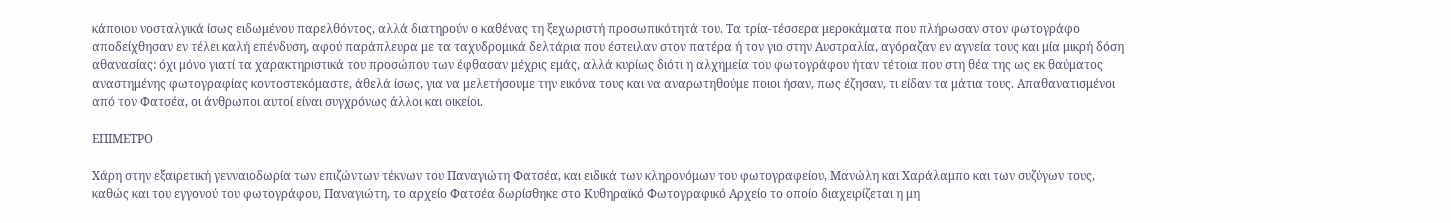κάποιου νοσταλγικά ίσως ειδωμένου παρελθόντος, αλλά διατηρούν ο καθένας τη ξεχωριστή προσωπικότητά του. Τα τρία-τέσσερα μεροκάματα που πλήρωσαν στον φωτογράφο αποδείχθησαν εν τέλει καλή επένδυση, αφού παράπλευρα με τα ταχυδρομικά δελτάρια που έστειλαν στον πατέρα ή τον γιο στην Αυστραλία, αγόραζαν εν αγνεία τους και μία μικρή δόση αθανασίας: όχι μόνο γιατί τα χαρακτηριστικά του προσώπου των έφθασαν μέχρις εμάς, αλλά κυρίως διότι η αλχημεία του φωτογράφου ήταν τέτοια που στη θέα της ως εκ θαύματος αναστημένης φωτογραφίας κοντοστεκόμαστε, άθελά ίσως, για να μελετήσουμε την εικόνα τους και να αναρωτηθούμε ποιοι ήσαν, πως έζησαν, τι είδαν τα μάτια τους. Απαθανατισμένοι από τον Φατσέα, οι άνθρωποι αυτοί είναι συγχρόνως άλλοι και οικείοι.

ΕΠΙΜΕΤΡΟ

Χάρη στην εξαιρετική γενναιοδωρία των επιζώντων τέκνων του Παναγιώτη Φατσέα, και ειδικά των κληρονόμων του φωτογραφείου, Μανώλη και Χαράλαμπο και των συζύγων τους, καθώς και του εγγονού του φωτογράφου, Παναγιώτη, το αρχείο Φατσέα δωρίσθηκε στο Κυθηραϊκό Φωτογραφικό Αρχείο το οποίο διαχειρίζεται η μη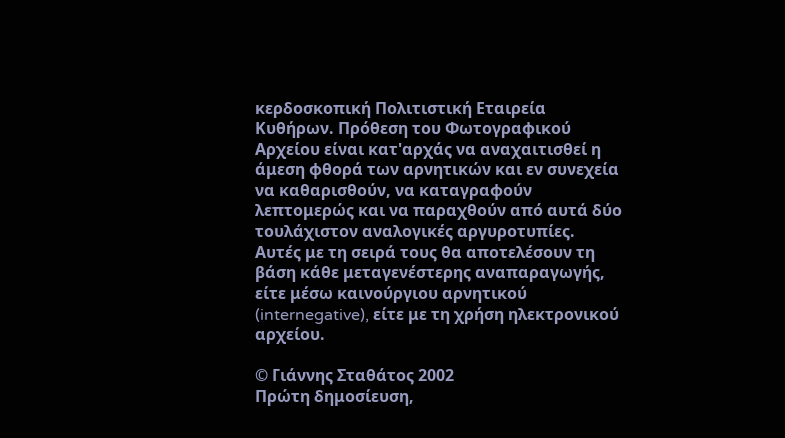κερδοσκοπική Πολιτιστική Εταιρεία Κυθήρων. Πρόθεση του Φωτογραφικού Αρχείου είναι κατ'αρχάς να αναχαιτισθεί η άμεση φθορά των αρνητικών και εν συνεχεία να καθαρισθούν, να καταγραφούν λεπτομερώς και να παραχθούν από αυτά δύο τουλάχιστον αναλογικές αργυροτυπίες. Αυτές με τη σειρά τους θα αποτελέσουν τη βάση κάθε μεταγενέστερης αναπαραγωγής, είτε μέσω καινούργιου αρνητικού (internegative), είτε με τη χρήση ηλεκτρονικού αρχείου.

© Γιάννης Σταθάτος 2002
Πρώτη δημοσίευση,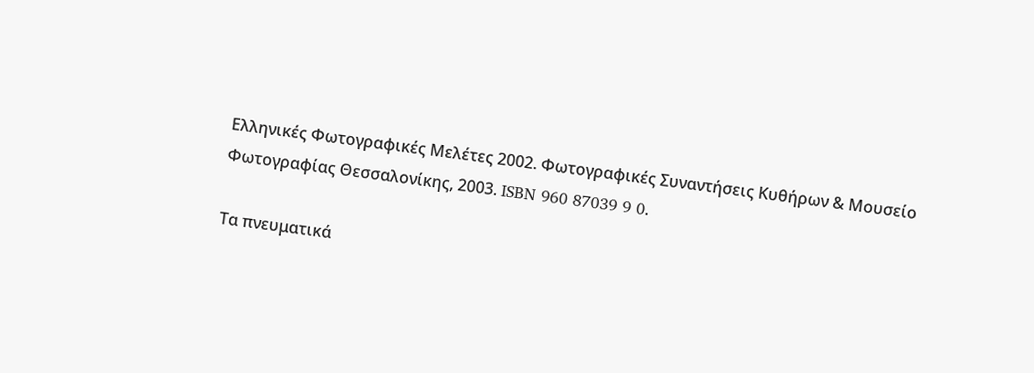Ελληνικές Φωτογραφικές Μελέτες 2002. Φωτογραφικές Συναντήσεις Κυθήρων & Μουσείο Φωτογραφίας Θεσσαλονίκης, 2003. ISBN 960 87039 9 0.

Τα πνευματικά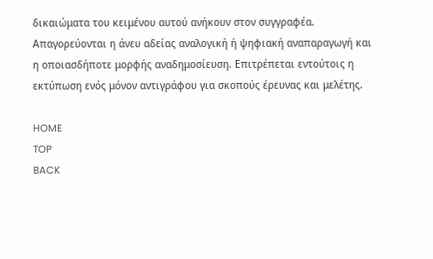δικαιώματα του κειμένου αυτού ανήκουν στον συγγραφέα. Απαγορεύονται η άνευ αδείας αναλογική ή ψηφιακή αναπαραγωγή και η οπoιασδήποτε μορφής αναδημοσίευση. Επιτρέπεται εντούτοις η εκτύπωση ενός μόνον αντιγράφου για σκοπούς έρευνας και μελέτης.

HOME
TOP
BACK